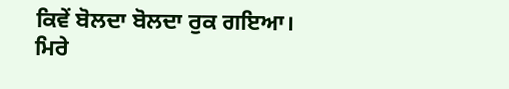ਕਿਵੇਂ ਬੋਲਦਾ ਬੋਲਦਾ ਰੁਕ ਗਇਆ।
ਮਿਰੇ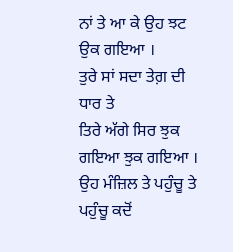ਨਾਂ ਤੇ ਆ ਕੇ ਉਹ ਝਟ ਉਕ ਗਇਆ ।
ਤੁਰੇ ਸਾਂ ਸਦਾ ਤੇਗ਼ ਦੀ ਧਾਰ ਤੇ
ਤਿਰੇ ਅੱਗੇ ਸਿਰ ਝੁਕ ਗਇਆ ਝੁਕ ਗਇਆ ।
ਉਹ ਮੰਜ਼ਿਲ ਤੇ ਪਹੁੰਚੂ ਤੇ ਪਹੁੰਚੂ ਕਦੋਂ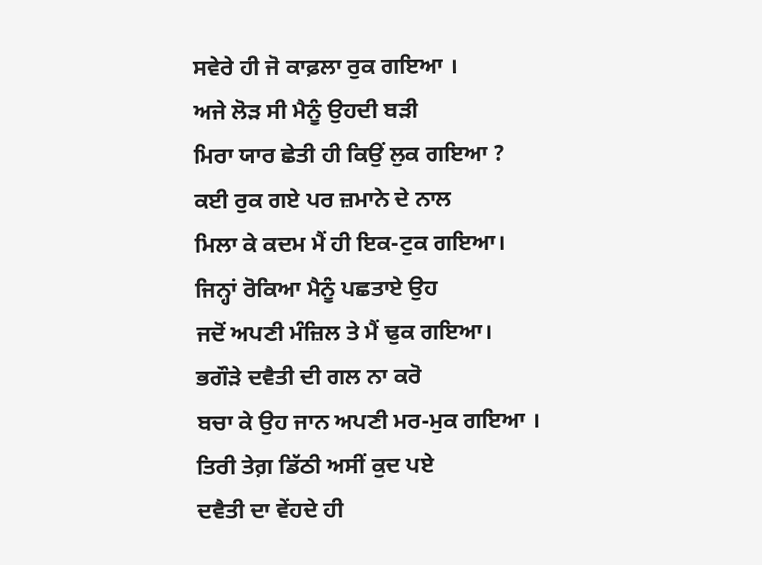ਸਵੇਰੇ ਹੀ ਜੋ ਕਾਫ਼ਲਾ ਰੁਕ ਗਇਆ ।
ਅਜੇ ਲੋੜ ਸੀ ਮੈਨੂੰ ਉਹਦੀ ਬੜੀ
ਮਿਰਾ ਯਾਰ ਛੇਤੀ ਹੀ ਕਿਉਂ ਲੁਕ ਗਇਆ ?
ਕਈ ਰੁਕ ਗਏ ਪਰ ਜ਼ਮਾਨੇ ਦੇ ਨਾਲ
ਮਿਲਾ ਕੇ ਕਦਮ ਮੈਂ ਹੀ ਇਕ-ਟੁਕ ਗਇਆ।
ਜਿਨ੍ਹਾਂ ਰੋਕਿਆ ਮੈਨੂੰ ਪਛਤਾਏ ਉਹ
ਜਦੋਂ ਅਪਣੀ ਮੰਜ਼ਿਲ ਤੇ ਮੈਂ ਢੁਕ ਗਇਆ।
ਭਗੌੜੇ ਦਵੈਤੀ ਦੀ ਗਲ ਨਾ ਕਰੋ
ਬਚਾ ਕੇ ਉਹ ਜਾਨ ਅਪਣੀ ਮਰ-ਮੁਕ ਗਇਆ ।
ਤਿਰੀ ਤੇਗ਼ ਡਿੱਠੀ ਅਸੀਂ ਕੁਦ ਪਏ
ਦਵੈਤੀ ਦਾ ਵੇਂਹਦੇ ਹੀ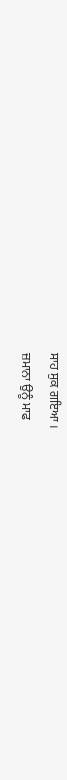ਸਾਹ ਸੁਕ ਗਇਆ ।
ਜ਼ਮਾਨਾ ਉਨੂੰ ਮਾਫ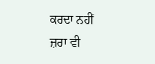ਕਰਦਾ ਨਹੀਂ
ਜ਼ਰਾ ਵੀ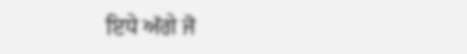ਇਧੇ ਅੱਗੇ ਜੋ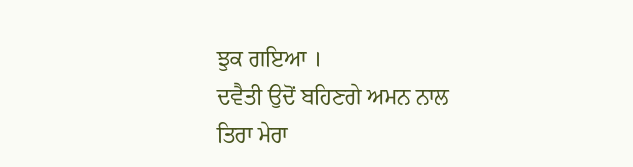ਝੁਕ ਗਇਆ ।
ਦਵੈਤੀ ਉਦੋਂ ਬਹਿਣਗੇ ਅਮਨ ਨਾਲ
ਤਿਰਾ ਮੇਰਾ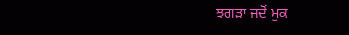ਝਗੜਾ ਜਦੋਂ ਮੁਕ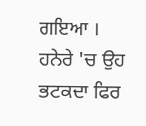ਗਇਆ ।
ਹਨੇਰੇ 'ਚ ਉਹ ਭਟਕਦਾ ਫਿਰ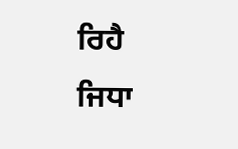ਰਿਹੈ
ਜਿਧਾ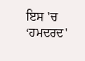ਇਸ 'ਚ ‘ਹਮਦਰਦ'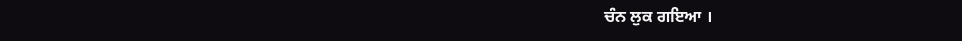ਚੰਨ ਲੁਕ ਗਇਆ ।